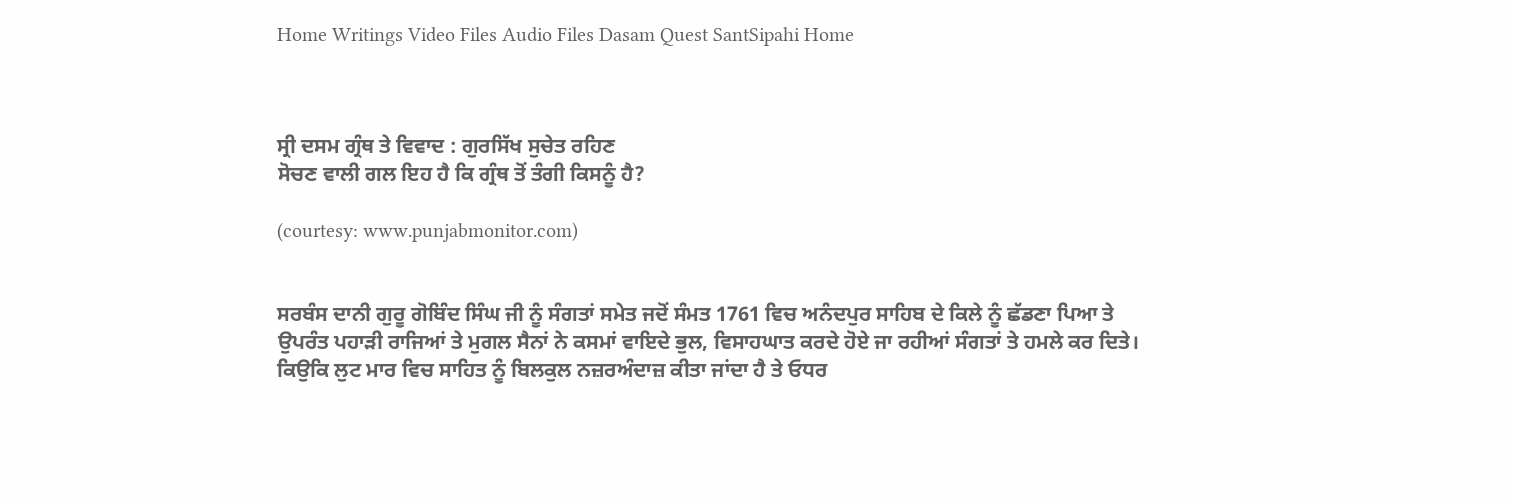Home Writings Video Files Audio Files Dasam Quest SantSipahi Home



ਸ੍ਰੀ ਦਸਮ ਗ੍ਰੰਥ ਤੇ ਵਿਵਾਦ : ਗੁਰਸਿੱਖ ਸੁਚੇਤ ਰਹਿਣ
ਸੋਚਣ ਵਾਲੀ ਗਲ ਇਹ ਹੈ ਕਿ ਗ੍ਰੰਥ ਤੋਂ ਤੰਗੀ ਕਿਸਨੂੰ ਹੈ?

(courtesy: www.punjabmonitor.com)


ਸਰਬੰਸ ਦਾਨੀ ਗੁਰੂ ਗੋਬਿੰਦ ਸਿੰਘ ਜੀ ਨੂੰ ਸੰਗਤਾਂ ਸਮੇਤ ਜਦੋਂ ਸੰਮਤ 1761 ਵਿਚ ਅਨੰਦਪੁਰ ਸਾਹਿਬ ਦੇ ਕਿਲੇ ਨੂੰ ਛੱਡਣਾ ਪਿਆ ਤੇ ਉਪਰੰਤ ਪਹਾੜੀ ਰਾਜਿਆਂ ਤੇ ਮੁਗਲ ਸੈਨਾਂ ਨੇ ਕਸਮਾਂ ਵਾਇਦੇ ਭੁਲ, ਵਿਸਾਹਘਾਤ ਕਰਦੇ ਹੋਏ ਜਾ ਰਹੀਆਂ ਸੰਗਤਾਂ ਤੇ ਹਮਲੇ ਕਰ ਦਿਤੇ। ਕਿਉਕਿ ਲੁਟ ਮਾਰ ਵਿਚ ਸਾਹਿਤ ਨੂੰ ਬਿਲਕੁਲ ਨਜ਼ਰਅੰਦਾਜ਼ ਕੀਤਾ ਜਾਂਦਾ ਹੈ ਤੇ ਓਧਰ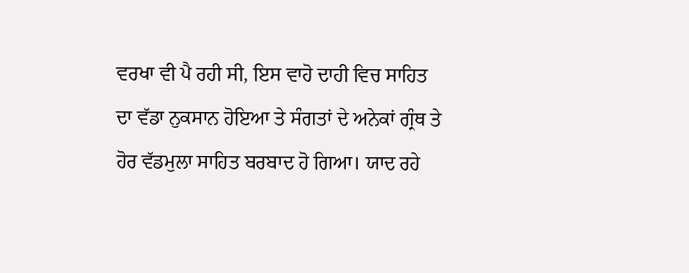ਵਰਖਾ ਵੀ ਪੈ ਰਹੀ ਸੀ, ਇਸ ਵਾਹੋ ਦਾਹੀ ਵਿਚ ਸਾਹਿਤ ਦਾ ਵੱਡਾ ਨੁਕਸਾਨ ਹੋਇਆ ਤੇ ਸੰਗਤਾਂ ਦੇ ਅਨੇਕਾਂ ਗ੍ਰੰਥ ਤੇ ਹੋਰ ਵੱਡਮੁਲਾ ਸਾਹਿਤ ਬਰਬਾਦ ਹੋ ਗਿਆ। ਯਾਦ ਰਹੇ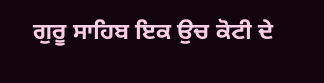ਗੁਰੂ ਸਾਹਿਬ ਇਕ ਉਚ ਕੋਟੀ ਦੇ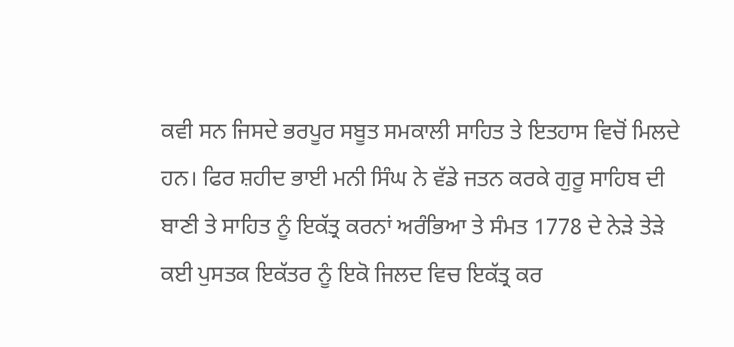ਕਵੀ ਸਨ ਜਿਸਦੇ ਭਰਪੂਰ ਸਬੂਤ ਸਮਕਾਲੀ ਸਾਹਿਤ ਤੇ ਇਤਹਾਸ ਵਿਚੋਂ ਮਿਲਦੇ ਹਨ। ਫਿਰ ਸ਼ਹੀਦ ਭਾਈ ਮਨੀ ਸਿੰਘ ਨੇ ਵੱਡੇ ਜਤਨ ਕਰਕੇ ਗੁਰੂ ਸਾਹਿਬ ਦੀ ਬਾਣੀ ਤੇ ਸਾਹਿਤ ਨੂੰ ਇਕੱਤ੍ਰ ਕਰਨਾਂ ਅਰੰਭਿਆ ਤੇ ਸੰਮਤ 1778 ਦੇ ਨੇੜੇ ਤੇੜੇ ਕਈ ਪੁਸਤਕ ਇਕੱਤਰ ਨੂੰ ਇਕੋ ਜਿਲਦ ਵਿਚ ਇਕੱਤ੍ਰ ਕਰ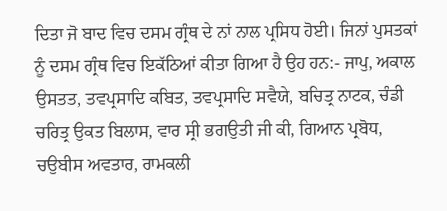ਦਿਤਾ ਜੋ ਬਾਦ ਵਿਚ ਦਸਮ ਗ੍ਰੰਥ ਦੇ ਨਾਂ ਨਾਲ ਪ੍ਰਸਿਧ ਹੋਈ। ਜਿਨਾਂ ਪੁਸਤਕਾਂ ਨੂੰ ਦਸਮ ਗ੍ਰੰਥ ਵਿਚ ਇਕੱਠਿਆਂ ਕੀਤਾ ਗਿਆ ਹੈ ਉਹ ਹਨ:- ਜਾਪੁ, ਅਕਾਲ ਉਸਤਤ, ਤਵਪ੍ਰਸਾਦਿ ਕਬਿਤ, ਤਵਪ੍ਰਸਾਦਿ ਸਵੈਯੇ, ਬਚਿਤ੍ਰ ਨਾਟਕ, ਚੰਡੀ ਚਰਿਤ੍ਰ ਉਕਤ ਬਿਲਾਸ, ਵਾਰ ਸ੍ਰੀ ਭਗਉਤੀ ਜੀ ਕੀ, ਗਿਆਨ ਪ੍ਰਬੋਧ, ਚਉਬੀਸ ਅਵਤਾਰ, ਰਾਮਕਲੀ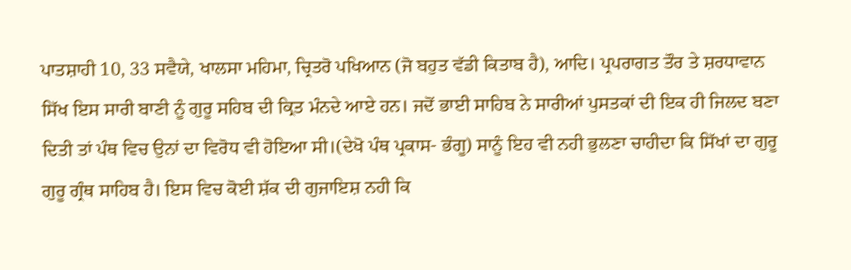ਪਾਤਸ਼ਾਹੀ 10, 33 ਸਵੈਯੇ, ਖਾਲਸਾ ਮਹਿਮਾ, ਚ੍ਰਿਤਰੋ ਪਖਿਆਨ (ਜੋ ਬਹੁਤ ਵੱਡੀ ਕਿਤਾਬ ਹੈ), ਆਦਿ। ਪ੍ਰਪਰਾਗਤ ਤੌਰ ਤੇ ਸ਼ਰਧਾਵਾਨ ਸਿੱਖ ਇਸ ਸਾਰੀ ਬਾਣੀ ਨੂੰ ਗੁਰੂ ਸਹਿਬ ਦੀ ਕ੍ਰਿਤ ਮੰਨਦੇ ਆਏ ਹਨ। ਜਦੋਂ ਭਾਈ ਸਾਹਿਬ ਨੇ ਸਾਰੀਆਂ ਪੁਸਤਕਾਂ ਦੀ ਇਕ ਹੀ ਜਿਲਦ ਬਣਾ ਦਿਤੀ ਤਾਂ ਪੰਥ ਵਿਚ ਉਨਾਂ ਦਾ ਵਿਰੋਧ ਵੀ ਹੋਇਆ ਸੀ।(ਦੇਖੋ ਪੰਥ ਪ੍ਰਕਾਸ- ਭੰਗੂ) ਸਾਨੂੰ ਇਹ ਵੀ ਨਹੀ ਭੁਲਣਾ ਚਾਹੀਦਾ ਕਿ ਸਿੱਖਾਂ ਦਾ ਗੁਰੂ ਗੁਰੂ ਗ੍ਰੰਥ ਸਾਹਿਬ ਹੈ। ਇਸ ਵਿਚ ਕੋਈ ਸ਼ੱਕ ਦੀ ਗੁਜਾਇਸ਼ ਨਹੀ ਕਿ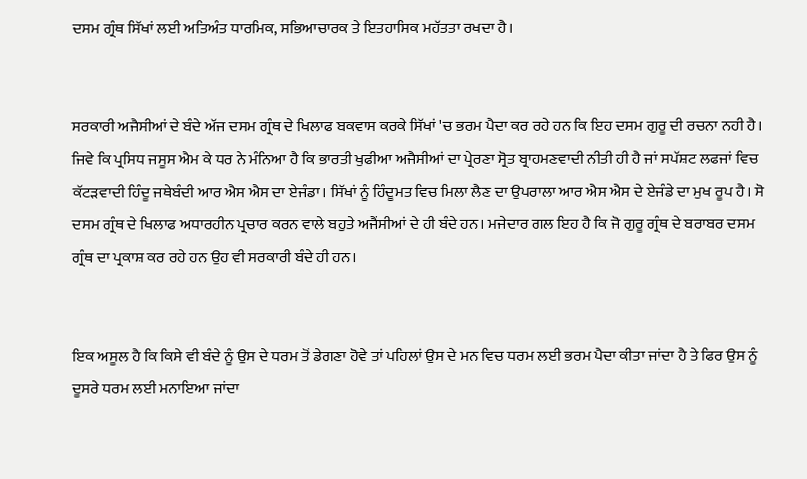ਦਸਮ ਗ੍ਰੰਥ ਸਿੱਖਾਂ ਲਈ ਅਤਿਅੰਤ ਧਾਰਮਿਕ, ਸਭਿਆਚਾਰਕ ਤੇ ਇਤਹਾਸਿਕ ਮਹੱਤਤਾ ਰਖਦਾ ਹੈ।


ਸਰਕਾਰੀ ਅਜੈਸੀਆਂ ਦੇ ਬੰਦੇ ਅੱਜ ਦਸਮ ਗ੍ਰੰਥ ਦੇ ਖਿਲਾਫ ਬਕਵਾਸ ਕਰਕੇ ਸਿੱਖਾਂ 'ਚ ਭਰਮ ਪੈਦਾ ਕਰ ਰਹੇ ਹਨ ਕਿ ਇਹ ਦਸਮ ਗੁਰੂ ਦੀ ਰਚਨਾ ਨਹੀ ਹੈ। ਜਿਵੇ ਕਿ ਪ੍ਰਸਿਧ ਜਸੂਸ ਐਮ ਕੇ ਧਰ ਨੇ ਮੰਨਿਆ ਹੈ ਕਿ ਭਾਰਤੀ ਖੁਫੀਆ ਅਜੈਸੀਆਂ ਦਾ ਪ੍ਰੇਰਣਾ ਸ੍ਰੋਤ ਬ੍ਰਾਹਮਣਵਾਦੀ ਨੀਤੀ ਹੀ ਹੈ ਜਾਂ ਸਪੱਸ਼ਟ ਲਫਜਾਂ ਵਿਚ ਕੱਟੜਵਾਦੀ ਹਿੰਦੂ ਜਥੇਬੰਦੀ ਆਰ ਐਸ ਐਸ ਦਾ ਏਜੰਡਾ। ਸਿੱਖਾਂ ਨੂੰ ਹਿੰਦੂਮਤ ਵਿਚ ਮਿਲਾ ਲੈਣ ਦਾ ਉਪਰਾਲਾ ਆਰ ਐਸ ਐਸ ਦੇ ਏਜੰਡੇ ਦਾ ਮੁਖ ਰੂਪ ਹੈ। ਸੋ ਦਸਮ ਗ੍ਰੰਥ ਦੇ ਖਿਲਾਫ ਅਧਾਰਹੀਨ ਪ੍ਰਚਾਰ ਕਰਨ ਵਾਲੇ ਬਹੁਤੇ ਅਜੈਂਸੀਆਂ ਦੇ ਹੀ ਬੰਦੇ ਹਨ। ਮਜੇਦਾਰ ਗਲ ਇਹ ਹੈ ਕਿ ਜੋ ਗੁਰੂ ਗ੍ਰੰਥ ਦੇ ਬਰਾਬਰ ਦਸਮ ਗ੍ਰੰਥ ਦਾ ਪ੍ਰਕਾਸ਼ ਕਰ ਰਹੇ ਹਨ ਉਹ ਵੀ ਸਰਕਾਰੀ ਬੰਦੇ ਹੀ ਹਨ।


ਇਕ ਅਸੂਲ ਹੈ ਕਿ ਕਿਸੇ ਵੀ ਬੰਦੇ ਨੂੰ ਉਸ ਦੇ ਧਰਮ ਤੋਂ ਡੇਗਣਾ ਹੋਵੇ ਤਾਂ ਪਹਿਲਾਂ ਉਸ ਦੇ ਮਨ ਵਿਚ ਧਰਮ ਲਈ ਭਰਮ ਪੈਦਾ ਕੀਤਾ ਜਾਂਦਾ ਹੈ ਤੇ ਫਿਰ ਉਸ ਨੂੰ ਦੂਸਰੇ ਧਰਮ ਲਈ ਮਨਾਇਆ ਜਾਂਦਾ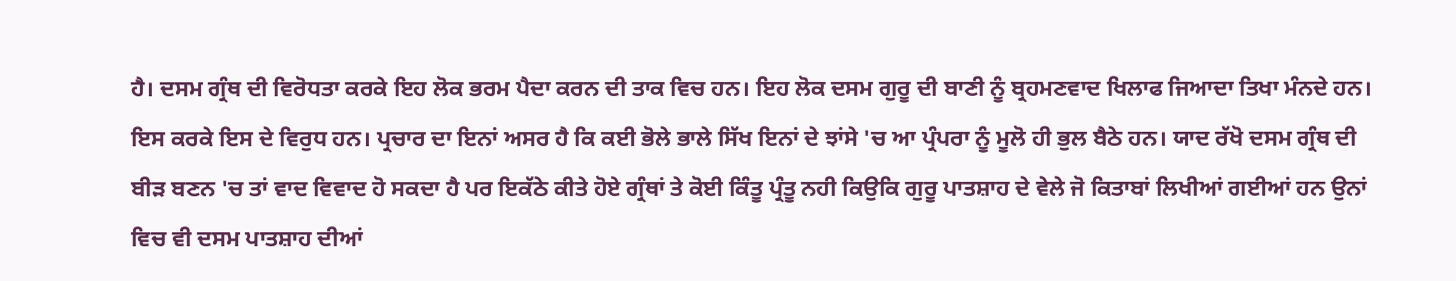ਹੈ। ਦਸਮ ਗ੍ਰੰਥ ਦੀ ਵਿਰੋਧਤਾ ਕਰਕੇ ਇਹ ਲੋਕ ਭਰਮ ਪੈਦਾ ਕਰਨ ਦੀ ਤਾਕ ਵਿਚ ਹਨ। ਇਹ ਲੋਕ ਦਸਮ ਗੁਰੂ ਦੀ ਬਾਣੀ ਨੂੰ ਬ੍ਰਹਮਣਵਾਦ ਖਿਲਾਫ ਜਿਆਦਾ ਤਿਖਾ ਮੰਨਦੇ ਹਨ। ਇਸ ਕਰਕੇ ਇਸ ਦੇ ਵਿਰੁਧ ਹਨ। ਪ੍ਰਚਾਰ ਦਾ ਇਨਾਂ ਅਸਰ ਹੈ ਕਿ ਕਈ ਭੋਲੇ ਭਾਲੇ ਸਿੱਖ ਇਨਾਂ ਦੇ ਝਾਂਸੇ 'ਚ ਆ ਪ੍ਰੰਪਰਾ ਨੂੰ ਮੂਲੋ ਹੀ ਭੁਲ ਬੈਠੇ ਹਨ। ਯਾਦ ਰੱਖੋ ਦਸਮ ਗ੍ਰੰਥ ਦੀ ਬੀੜ ਬਣਨ 'ਚ ਤਾਂ ਵਾਦ ਵਿਵਾਦ ਹੋ ਸਕਦਾ ਹੈ ਪਰ ਇਕੱਠੇ ਕੀਤੇ ਹੋਏ ਗ੍ਰੰਥਾਂ ਤੇ ਕੋਈ ਕਿੰਤੂ ਪ੍ਰੰਤੂ ਨਹੀ ਕਿਉਕਿ ਗੁਰੂ ਪਾਤਸ਼ਾਹ ਦੇ ਵੇਲੇ ਜੋ ਕਿਤਾਬਾਂ ਲਿਖੀਆਂ ਗਈਆਂ ਹਨ ਉਨਾਂ ਵਿਚ ਵੀ ਦਸਮ ਪਾਤਸ਼ਾਹ ਦੀਆਂ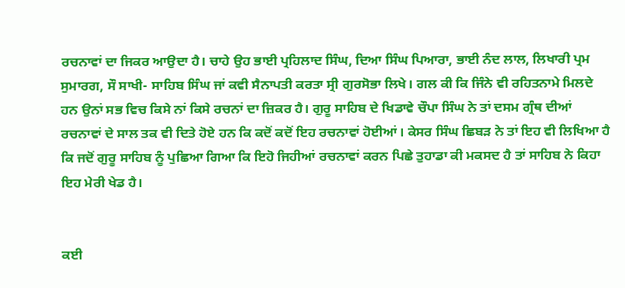ਰਚਨਾਵਾਂ ਦਾ ਜਿਕਰ ਆਉਦਾ ਹੈ। ਚਾਹੇ ਉਹ ਭਾਈ ਪ੍ਰਹਿਲਾਦ ਸਿੰਘ, ਦਿਆ ਸਿੰਘ ਪਿਆਰਾ, ਭਾਈ ਨੰਦ ਲਾਲ, ਲਿਖਾਰੀ ਪ੍ਰਮ ਸੁਮਾਰਗ, ਸੌ ਸਾਖੀ- ਸਾਹਿਬ ਸਿੰਘ ਜਾਂ ਕਵੀ ਸੈਨਾਪਤੀ ਕਰਤਾ ਸ੍ਰੀ ਗੁਰਸੋਭਾ ਲਿਖੇ। ਗਲ ਕੀ ਕਿ ਜਿੰਨੇ ਵੀ ਰਹਿਤਨਾਮੇ ਮਿਲਦੇ ਹਨ ਉਨਾਂ ਸਭ ਵਿਚ ਕਿਸੇ ਨਾਂ ਕਿਸੇ ਰਚਨਾਂ ਦਾ ਜ਼ਿਕਰ ਹੈ। ਗੁਰੂ ਸਾਹਿਬ ਦੇ ਖਿਡਾਵੇ ਚੌਪਾ ਸਿੰਘ ਨੇ ਤਾਂ ਦਸਮ ਗ੍ਰੰਥ ਦੀਆਂ ਰਚਨਾਵਾਂ ਦੇ ਸਾਲ ਤਕ ਵੀ ਦਿਤੇ ਹੋਏ ਹਨ ਕਿ ਕਦੋਂ ਕਦੋਂ ਇਹ ਰਚਨਾਵਾਂ ਹੋਈਆਂ। ਕੇਸਰ ਸਿੰਘ ਛਿਬੜ ਨੇ ਤਾਂ ਇਹ ਵੀ ਲਿਖਿਆ ਹੈ ਕਿ ਜਦੋਂ ਗੁਰੂ ਸਾਹਿਬ ਨੂੰ ਪੁਛਿਆ ਗਿਆ ਕਿ ਇਹੋ ਜਿਹੀਆਂ ਰਚਨਾਵਾਂ ਕਰਨ ਪਿਛੇ ਤੁਹਾਡਾ ਕੀ ਮਕਸਦ ਹੈ ਤਾਂ ਸਾਹਿਬ ਨੇ ਕਿਹਾ ਇਹ ਮੇਰੀ ਖੇਡ ਹੈ।


ਕਈ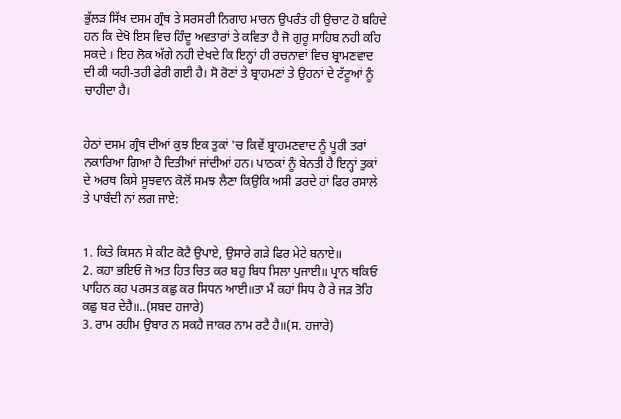ਭੁੱਲੜ ਸਿੱਖ ਦਸਮ ਗ੍ਰੰਥ ਤੇ ਸਰਸਰੀ ਨਿਗਾਹ ਮਾਰਨ ਉਪਰੰਤ ਹੀ ਉਚਾਟ ਹੋ ਬਹਿਦੇ ਹਨ ਕਿ ਦੇਖੋ ਇਸ ਵਿਚ ਹਿੰਦੂ ਅਵਤਾਰਾਂ ਤੇ ਕਵਿਤਾ ਹੈ ਜੋ ਗੁਰੂ ਸਾਹਿਬ ਨਹੀ ਕਹਿ ਸਕਦੇ । ਇਹ ਲੋਕ ਅੱਗੇ ਨਹੀ ਦੇਖਦੇ ਕਿ ਇਨ੍ਹਾਂ ਹੀ ਰਚਨਾਵਾਂ ਵਿਚ ਬ੍ਰਾਮਣਵਾਦ ਦੀ ਕੀ ਯਹੀ-ਤਹੀ ਫੇਰੀ ਗਈ ਹੈ। ਸੋ ਰੋਣਾਂ ਤੇ ਬ੍ਰਾਹਮਣਾਂ ਤੇ ਉਹਨਾਂ ਦੇ ਟੱਟੂਆਂ ਨੂੰ ਚਾਹੀਦਾ ਹੈ।


ਹੇਠਾਂ ਦਸਮ ਗ੍ਰੰਥ ਦੀਆਂ ਕੁਝ ਇਕ ਤੁਕਾਂ 'ਚ ਕਿਵੇਂ ਬ੍ਰਾਹਮਣਵਾਦ ਨੂੰ ਪੂਰੀ ਤਰਾਂ ਨਕਾਰਿਆ ਗਿਆ ਹੈ ਦਿਤੀਆਂ ਜਾਂਦੀਆਂ ਹਨ। ਪਾਠਕਾਂ ਨੂੰ ਬੇਨਤੀ ਹੈ ਇਨ੍ਹਾਂ ਤੁਕਾਂ ਦੇ ਅਰਥ ਕਿਸੇ ਸੂਝਵਾਨ ਕੋਲੋਂ ਸਮਝ ਲੈਣਾ ਕਿਉਕਿ ਅਸੀ ਡਰਦੇ ਹਾਂ ਫਿਰ ਰਸਾਲੇ ਤੇ ਪਾਬੰਦੀ ਨਾਂ ਲਗ ਜਾਏ:


1. ਕਿਤੇ ਕਿਸਨ ਸੇ ਕੀਟ ਕੋਟੈ ਉਪਾਏ, ਉਸਾਰੇ ਗੜੇ ਫਿਰ ਮੇਟੇ ਬਨਾਏ॥
2. ਕਹਾ ਭਇਓ ਜੋ ਅਤ ਹਿਤ ਚਿਤ ਕਰ ਬਹੁ ਬਿਧ ਸਿਲਾ ਪੁਜਾਈ॥ ਪ੍ਰਾਨ ਥਕਿਓ ਪਾਹਿਨ ਕਹ ਪਰਸਤ ਕਛੁ ਕਰ ਸਿਧਨ ਆਈ॥ਤਾ ਮੈਂ ਕਹਾਂ ਸਿਧ ਹੈ ਰੇ ਜੜ ਤੋਹਿ ਕਛੁ ਬਰ ਦੇਹੈ॥..(ਸਬਦ ਹਜਾਰੇ)
3. ਰਾਮ ਰਹੀਮ ਉਬਾਰ ਨ ਸਕਹੈ ਜਾਕਰ ਨਾਮ ਰਟੈ ਹੈ॥(ਸ. ਹਜਾਰੇ)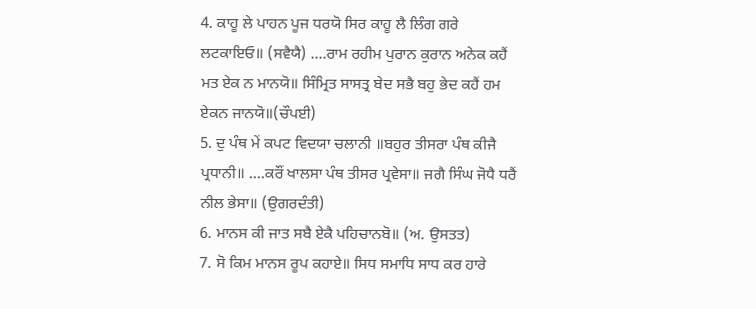4. ਕਾਹੂ ਲੇ ਪਾਹਨ ਪੂਜ ਧਰਯੋ ਸਿਰ ਕਾਹੂ ਲੈ ਲਿੰਗ ਗਰੇ ਲਟਕਾਇਓ॥ (ਸਵੈਯੈ) ....ਰਾਮ ਰਹੀਮ ਪੁਰਾਨ ਕੁਰਾਨ ਅਨੇਕ ਕਹੈਂ ਮਤ ਏਕ ਨ ਮਾਨਯੋ॥ ਸਿੰਮ੍ਰਿਤ ਸਾਸਤ੍ਰ ਬੇਦ ਸਭੈ ਬਹੁ ਭੇਦ ਕਹੈਂ ਹਮ ਏਕਨ ਜਾਨਯੋ॥(ਚੌਪਈ)
5. ਦੁ‍ ਪੰਥ ਮੇਂ ਕਪਟ ਵਿਦਯਾ ਚਲਾਨੀ ॥ਬਹੁਰ ਤੀਸਰਾ ਪੰਥ ਕੀਜੈ ਪ੍ਰਧਾਨੀ॥ ....ਕਰੌਂ ਖਾਲਸਾ ਪੰਥ ਤੀਸਰ ਪ੍ਰਵੇਸਾ॥ ਜਗੈ ਸਿੰਘ ਜੋਧੈ ਧਰੈਂ ਨੀਲ ਭੇਸਾ॥ (ਉਗਰਦੰਤੀ)
6. ਮਾਨਸ ਕੀ ਜਾਤ ਸਬੈ ਏਕੈ ਪਹਿਚਾਨਬੋ॥ (ਅ. ਉਸਤਤ)
7. ਸੋ ਕਿਮ ਮਾਨਸ ਰੂਪ ਕਹਾਏ॥ ਸਿਧ ਸਮਾਧਿ ਸਾਧ ਕਰ ਹਾਰੇ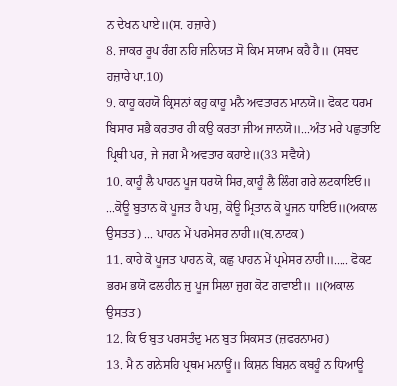ਨ ਦੇਖਨ ਪਾਏ॥(ਸ. ਹਜ਼ਾਰੇ)
8. ਜਾਕਰ ਰੂਪ ਰੰਗ ਨਹਿ ਜਨਿਯਤ ਸੋ ਕਿਮ ਸਯਾਮ ਕਹੈ ਹੈ॥ (ਸਬਦ ਹਜ਼ਾਰੇ ਪਾ.10)
9. ਕਾਹੂ ਕਹਯੋ ਕ੍ਰਿਸਨਾਂ ਕਹੁ ਕਾਹੂ ਮਨੈ ਅਵਤਾਰਨ ਮਾਨਯੋ॥ ਫੋਕਟ ਧਰਮ ਬਿਸਾਰ ਸਭੈ ਕਰਤਾਰ ਹੀ ਕਉ ਕਰਤਾ ਜੀਅ ਜਾਨਯੋ॥...ਅੰਤ ਮਰੇ ਪਛੁਤਾਇ ਪ੍ਰਿਥੀ ਪਰ, ਜੇ ਜਗ ਮੈ ਅਵਤਾਰ ਕਹਾਏ॥(33 ਸਵੈਯੇ)
10. ਕਾਹੂੰ ਲੈ ਪਾਹਨ ਪੂਜ ਧਰਯੋ ਸਿਰ,ਕਾਹੂੰ ਲੈ ਲਿੰਗ ਗਰੇ ਲਟਕਾਇਓ॥ ...ਕੋਊ ਬੁਤਾਨ ਕੋ ਪੂਜਤ ਹੈ ਪਸੁ, ਕੋਊ ਮ੍ਰਿਤਾਨ ਕੋ ਪੂਜਨ ਧਾਇਓ॥(ਅਕਾਲ ਉਸਤਤ) ... ਪਾਹਨ ਮੇਂ ਪਰਮੇਸਰ ਨਾਹੀ॥(ਬ.ਨਾਟਕ)
11. ਕਾਹੇ ਕੋ ਪੂਜਤ ਪਾਹਨ ਕੋ, ਕਛੁ ਪਾਹਨ ਮੇਂ ਪ੍ਰਮੇਸਰ ਨਾਹੀ॥..... ਫੋਕਟ ਭਰਮ ਭਯੋ ਫਲਹੀਨ ਜੁ ਪੂਜ ਸਿਲਾ ਜੁਗ ਕੋਟ ਗਵਾਈ॥ ॥(ਅਕਾਲ ਉਸਤਤ)
12. ਕਿ ਓ ਬੁਤ ਪਰਸਤੰਦੁ ਮਨ ਬੁਤ ਸਿਕਸਤ (ਜ਼ਫਰਨਾਮਹ)
13. ਮੈ ਨ ਗਨੇਸਹਿ ਪ੍ਰਥਮ ਮਨਾਊਂ॥ ਕਿਸ਼ਨ ਬਿਸ਼ਨ ਕਬਹੂੰ ਨ ਧਿਆਊ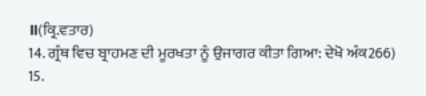॥(ਕ੍ਰਿ.ਵਤਾਰ)
14. ਗ੍ਰੰਥ ਵਿਚ ਬ੍ਰਾਹਮਣ ਦੀ ਮੂਰਖਤਾ ਨੂੰ ਉਜਾਗਰ ਕੀਤਾ ਗਿਆ: ਦੇਖੋ ਅੰਕ266)
15.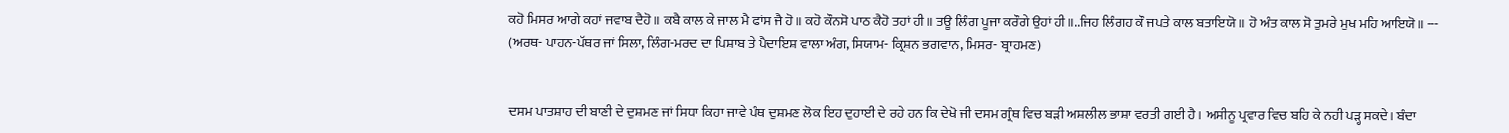ਕਹੋ ਮਿਸਰ ਆਗੇ ਕਹਾਂ ਜਵਾਬ ਦੈਹੋ॥ ਕਬੈ ਕਾਲ ਕੇ ਜਾਲ ਮੈ ਫਾਂਸ ਜੈ ਹੋ॥ ਕਹੋ ਕੌਨਸੋ ਪਾਠ ਕੈਹੋ ਤਹਾਂ ਹੀ॥ ਤਊ ਲਿੰਗ ਪੂਜਾ ਕਰੌਗੇ ਉਹਾਂ ਹੀ॥..ਜਿਹ ਲਿੰਗਹ ਕੌ ਜਪਤੇ ਕਾਲ ਬਤਾਇਯੋ ॥ ਹੋ ਅੰਤ ਕਾਲ ਸੋ ਤੁਮਰੇ ਮੁਖ ਮਹਿ ਆਇਯੋ॥ --- (ਅਰਥ- ਪਾਹਨ-ਪੱਥਰ ਜਾਂ ਸਿਲਾ, ਲਿੰਗ-ਮਰਦ ਦਾ ਪਿਸ਼ਾਬ ਤੇ ਪੈਦਾਇਸ਼ ਵਾਲਾ ਅੰਗ, ਸਿਯਾਮ- ਕ੍ਰਿਸ਼ਨ ਭਗਵਾਨ, ਮਿਸਰ- ਬ੍ਰਾਹਮਣ)


ਦਸਮ ਪਾਤਸ਼ਾਹ ਦੀ ਬਾਣੀ ਦੇ ਦੁਸ਼ਮਣ ਜਾਂ ਸਿਧਾ ਕਿਹਾ ਜਾਵੇ ਪੰਥ ਦੁਸ਼ਮਣ ਲੋਕ ਇਹ ਦੁਹਾਈ ਦੇ ਰਹੇ ਹਨ ਕਿ ਦੇਖੋ ਜੀ ਦਸਮ ਗ੍ਰੰਥ ਵਿਚ ਬੜੀ ਅਸ਼ਲੀਲ ਭਾਸ਼ਾ ਵਰਤੀ ਗਈ ਹੈ। ਅਸੀਨੂ ਪ੍ਰਵਾਰ ਵਿਚ ਬਹਿ ਕੇ ਨਹੀ ਪੜ੍ਹ ਸਕਦੇ। ਬੰਦਾ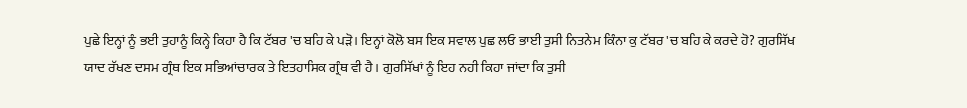ਪੁਛੇ ਇਨ੍ਹਾਂ ਨੂੰ ਭਈ ਤੁਹਾਨੂੰ ਕਿਨ੍ਹੇ ਕਿਹਾ ਹੈ ਕਿ ਟੱਬਰ 'ਚ ਬਹਿ ਕੇ ਪੜੋ। ਇਨ੍ਹਾਂ ਕੋਲੋ ਬਸ ਇਕ ਸਵਾਲ ਪੁਛ ਲਓ ਭਾਈ ਤੁਸੀ ਨਿਤਨੇਮ ਕਿੰਨਾ ਕੁ ਟੱਬਰ 'ਚ ਬਹਿ ਕੇ ਕਰਦੇ ਹੋ? ਗੁਰਸਿੱਖ ਯਾਦ ਰੱਖਣ ਦਸਮ ਗ੍ਰੰਥ ਇਕ ਸਭਿਆਂਚਾਰਕ ਤੇ ਇਤਹਾਸਿਕ ਗ੍ਰੰਥ ਵੀ ਹੈ। ਗੁਰਸਿੱਖਾਂ ਨੂੰ ਇਹ ਨਹੀ ਕਿਹਾ ਜਾਂਦਾ ਕਿ ਤੁਸੀ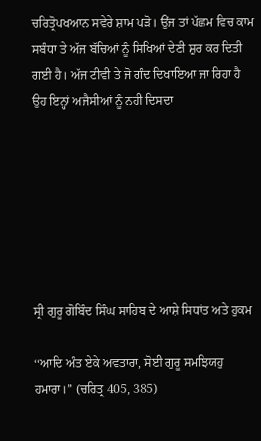ਚਰਿਤ੍ਰੋਪਖਆਨ ਸਵੇਰੇ ਸ਼ਾਮ ਪੜੋ। ਉਂਜ ਤਾਂ ਪੱਛਮ ਵਿਚ ਕਾਮ ਸਬੰਧਾ ਤੇ ਅੱਜ ਬੱਚਿਆਂ ਨੂੰ ਸਿਖਿਆਂ ਦੇਣੀ ਸ਼ੁਰ ਕਰ ਦਿਤੀ ਗਈ ਹੈ। ਅੱਜ ਟੀਵੀ ਤੇ ਜੋ ਗੰਦ ਦਿਖਾਇਆ ਜਾ ਰਿਹਾ ਹੈ ਉਹ ਇਨ੍ਹਾਂ ਅਜੈਸੀਆਂ ਨੂੰ ਨਹੀ ਦਿਸਦਾ







ਸ੍ਰੀ ਗੁਰੂ ਗੋਬਿੰਦ ਸਿੰਘ ਸਾਹਿਬ ਦੇ ਆਸ਼ੇ ਸਿਧਾਂਤ ਅਤੇ ਹੁਕਮ

‘‘ਆਦਿ ਅੰਤ ਏਕੇ ਅਵਤਾਰਾ, ਸੋਈ ਗੁਰੂ ਸਮਝਿਯਹੁ ਹਮਾਰਾ।’’ (ਚਰਿਤ੍ਰ 405, 385)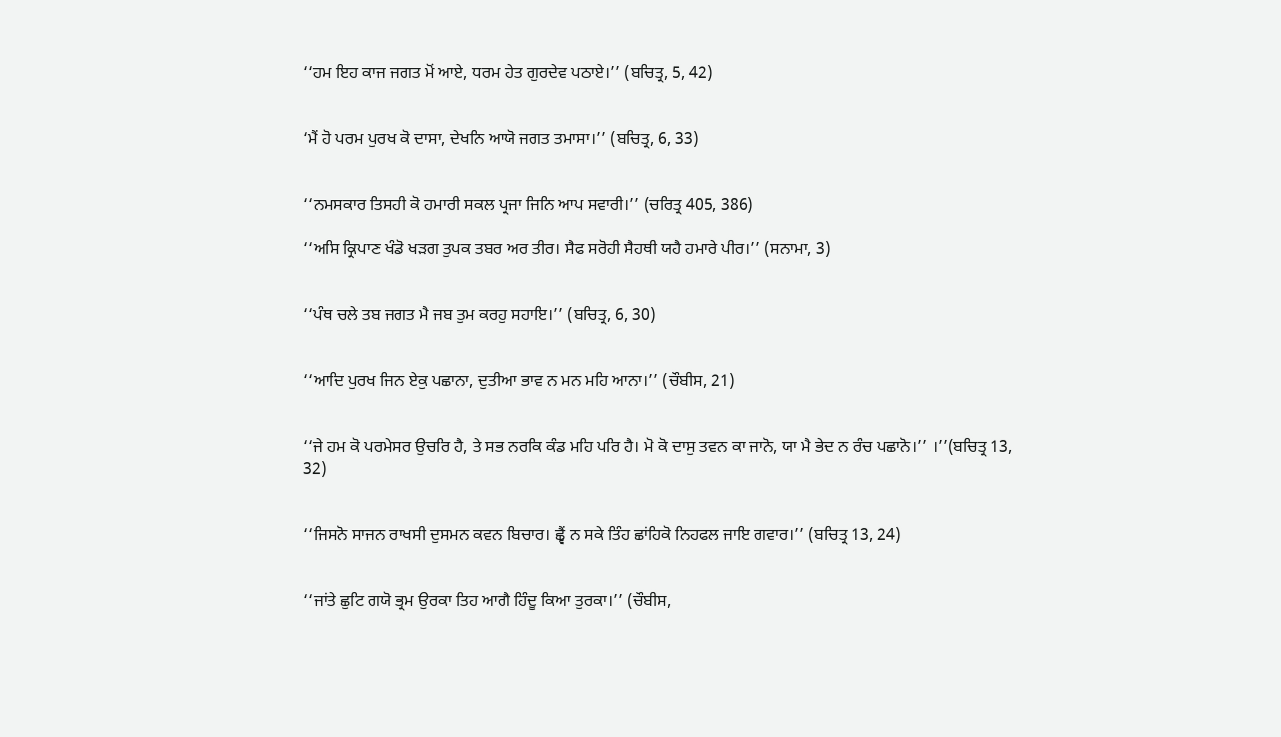‘‘ਹਮ ਇਹ ਕਾਜ ਜਗਤ ਮੋਂ ਆਏ, ਧਰਮ ਹੇਤ ਗੁਰਦੇਵ ਪਠਾਏ।’’ (ਬਚਿਤ੍ਰ, 5, 42)


‘ਮੈਂ ਹੋ ਪਰਮ ਪੁਰਖ ਕੋ ਦਾਸਾ, ਦੇਖਨਿ ਆਯੋ ਜਗਤ ਤਮਾਸਾ।’’ (ਬਚਿਤ੍ਰ, 6, 33)


‘‘ਨਮਸਕਾਰ ਤਿਸਹੀ ਕੋ ਹਮਾਰੀ ਸਕਲ ਪ੍ਰਜਾ ਜਿਨਿ ਆਪ ਸਵਾਰੀ।’’ (ਚਰਿਤ੍ਰ 405, 386)

‘‘ਅਸਿ ਕ੍ਰਿਪਾਣ ਖੰਡੋ ਖੜਗ ਤੁਪਕ ਤਬਰ ਅਰ ਤੀਰ। ਸੈਫ ਸਰੋਹੀ ਸੈਹਥੀ ਯਹੈ ਹਮਾਰੇ ਪੀਰ।’’ (ਸਨਾਮਾ, 3)


‘‘ਪੰਥ ਚਲੇ ਤਬ ਜਗਤ ਮੈ ਜਬ ਤੁਮ ਕਰਹੁ ਸਹਾਇ।’’ (ਬਚਿਤ੍ਰ, 6, 30)


‘‘ਆਦਿ ਪੁਰਖ ਜਿਨ ਏਕੁ ਪਛਾਨਾ, ਦੁਤੀਆ ਭਾਵ ਨ ਮਨ ਮਹਿ ਆਨਾ।’’ (ਚੌਬੀਸ, 21)


‘‘ਜੇ ਹਮ ਕੋ ਪਰਮੇਸਰ ਉਚਰਿ ਹੈ, ਤੇ ਸਭ ਨਰਕਿ ਕੰਡ ਮਹਿ ਪਰਿ ਹੈ। ਮੋ ਕੋ ਦਾਸੁ ਤਵਨ ਕਾ ਜਾਨੋ, ਯਾ ਮੈ ਭੇਦ ਨ ਰੰਚ ਪਛਾਨੋ।’’ ।’’(ਬਚਿਤ੍ਰ 13, 32)


‘‘ਜਿਸਨੋ ਸਾਜਨ ਰਾਖਸੀ ਦੁਸਮਨ ਕਵਨ ਬਿਚਾਰ। ਛ੍ਵੈਂ ਨ ਸਕੇ ਤਿੰਹ ਛਾਂਹਿਕੋ ਨਿਹਫਲ ਜਾਇ ਗਵਾਰ।’’ (ਬਚਿਤ੍ਰ 13, 24)


‘‘ਜਾਂਤੇ ਛੁਟਿ ਗਯੋ ਭ੍ਰਮ ਉਰਕਾ ਤਿਹ ਆਗੈ ਹਿੰਦੂ ਕਿਆ ਤੁਰਕਾ।’’ (ਚੌਬੀਸ,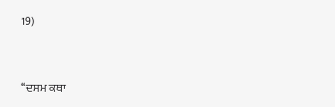19)


‘‘ਦਸਮ ਕਥਾ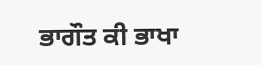ਭਾਗੌਤ ਕੀ ਭਾਖਾ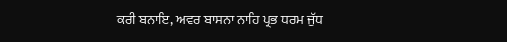ਕਰੀ ਬਨਾਇ, ਅਵਰ ਬਾਸਨਾ ਨਾਹਿ ਪ੍ਰਭ ਧਰਮ ਜੁੱਧ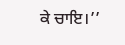ਕੇ ਚਾਇ।’’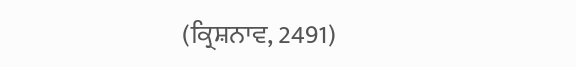(ਕ੍ਰਿਸ਼ਨਾਵ, 2491)